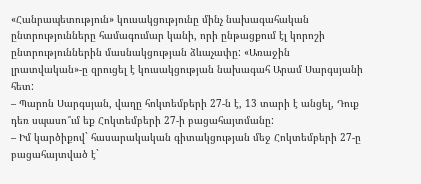«Հանրապետություն» կուսակցությունը մինչ նախագահական ընտրությունները համագումար կանի, որի ընթացքում էլ կորոշի ընտրություններին մասնակցության ձևաչափը: «Առաջին լրատվական»-ը զրուցել է կուսակցության նախագահ Արամ Սարգսյանի հետ:
– Պարոն Սարգսյան, վաղը հոկտեմբերի 27-ն է, 13 տարի է անցել, Դուք դեռ սպասո՞ւմ եք Հոկտեմբերի 27-ի բացահայտմանը:
– Իմ կարծիքով` հասարակական գիտակցության մեջ Հոկտեմբերի 27-ը բացահայտված է`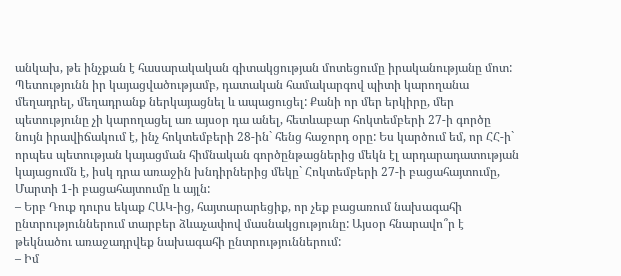անկախ, թե ինչքան է հասարակական գիտակցության մոտեցումը իրականությանը մոտ: Պետությունն իր կայացվածությամբ, դատական համակարգով պիտի կարողանա մեղադրել, մեղադրանք ներկայացնել և ապացուցել: Քանի որ մեր երկիրը, մեր պետությունը չի կարողացել առ այսօր դա անել, հետևաբար հոկտեմբերի 27-ի գործը նույն իրավիճակում է, ինչ հոկտեմբերի 28-ին` հենց հաջորդ օրը: Ես կարծում եմ, որ ՀՀ-ի` որպես պետության կայացման հիմնական գործընթացներից մեկն էլ արդարադատության կայացումն է, իսկ դրա առաջին խնդիրներից մեկը` Հոկտեմբերի 27-ի բացահայտումը, Մարտի 1-ի բացահայտումը և այլն:
– Երբ Դուք դուրս եկաք ՀԱԿ-ից, հայտարարեցիք, որ չեք բացառում նախագահի ընտրություններում տարբեր ձևաչափով մասնակցությունը: Այսօր հնարավո՞ր է թեկնածու առաջադրվեք նախագահի ընտրություններում:
– Իմ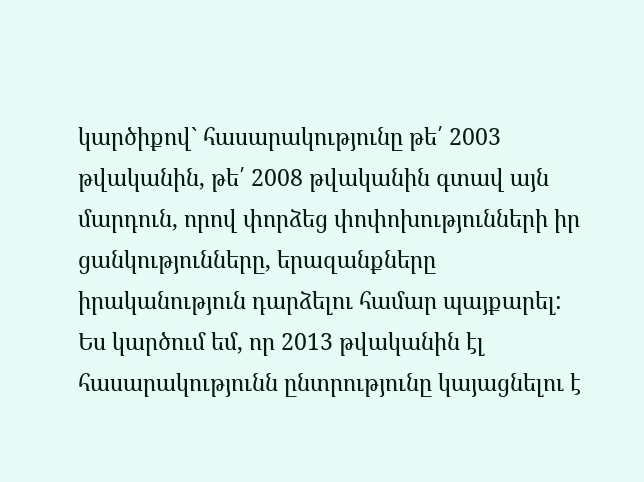կարծիքով` հասարակությունը թե՛ 2003 թվականին, թե՛ 2008 թվականին գտավ այն մարդուն, որով փորձեց փոփոխությունների իր ցանկությունները, երազանքները իրականություն դարձելու համար պայքարել: Ես կարծում եմ, որ 2013 թվականին էլ հասարակությունն ընտրությունը կայացնելու է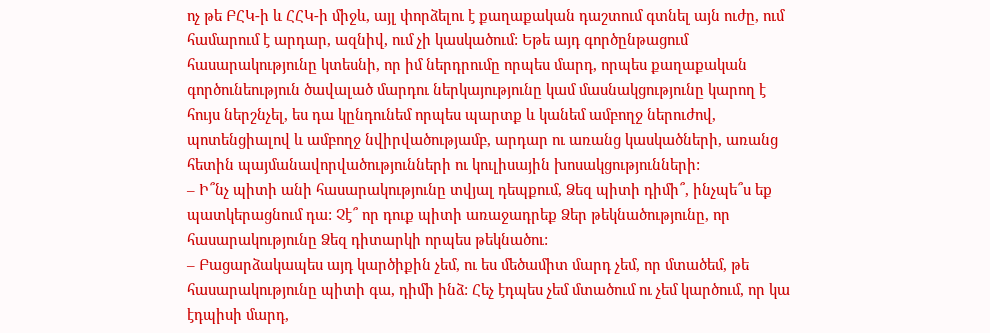ոչ թե ԲՀԿ-ի և ՀՀԿ-ի միջև, այլ փորձելու է քաղաքական դաշտում գտնել այն ուժը, ում համարում է արդար, ազնիվ, ում չի կասկածում: Եթե այդ գործընթացում հասարակությունը կտեսնի, որ իմ ներդրումը որպես մարդ, որպես քաղաքական գործունեություն ծավալած մարդու ներկայությունը կամ մասնակցությունը կարող է հույս ներշնչել, ես դա կընդունեմ որպես պարտք և կանեմ ամբողջ ներուժով, պոտենցիալով և ամբողջ նվիրվածությամբ, արդար ու առանց կասկածների, առանց հետին պայմանավորվածությունների ու կուլիսային խոսակցությունների:
– Ի՞նչ պիտի անի հասարակությունը տվյալ դեպքում, Ձեզ պիտի դիմի՞, ինչպե՞ս եք պատկերացնում դա: Չէ՞ որ դուք պիտի առաջադրեք Ձեր թեկնածությունը, որ հասարակությունը Ձեզ դիտարկի որպես թեկնածու:
– Բացարձակապես այդ կարծիքին չեմ, ու ես մեծամիտ մարդ չեմ, որ մտածեմ, թե հասարակությունը պիտի գա, դիմի ինձ: Հեչ էդպես չեմ մտածում ու չեմ կարծում, որ կա էդպիսի մարդ,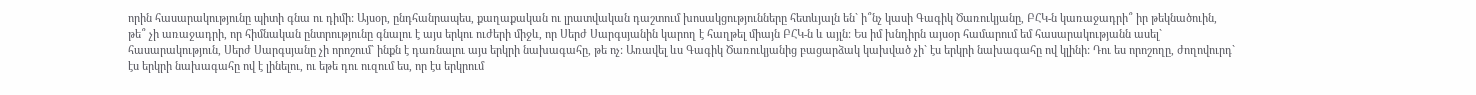որին հասարակությունը պիտի գնա ու դիմի: Այսօր, ընդհանրապես, քաղաքական ու լրատվական դաշտում խոսակցությունները հետևյալն են` ի՞նչ կասի Գագիկ Ծառուկյանը, ԲՀԿ-ն կառաջադրի՞ իր թեկնածուին, թե՞ չի առաջադրի, որ հիմնական ընտրությունը գնալու է այս երկու ուժերի միջև, որ Սերժ Սարգսյանին կարող է հաղթել միայն ԲՀԿ-ն և այլն: Ես իմ խնդիրն այսօր համարում եմ հասարակությանն ասել` հասարակություն, Սերժ Սարգսյանը չի որոշում` ինքն է դառնալու այս երկրի նախագահը, թե ոչ: Առավել ևս Գագիկ Ծառուկյանից բացարձակ կախված չի` էս երկրի նախագահը ով կլինի: Դու ես որոշողը, ժողովուրդ` էս երկրի նախագահը ով է լինելու, ու եթե դու ուզում ես, որ էս երկրում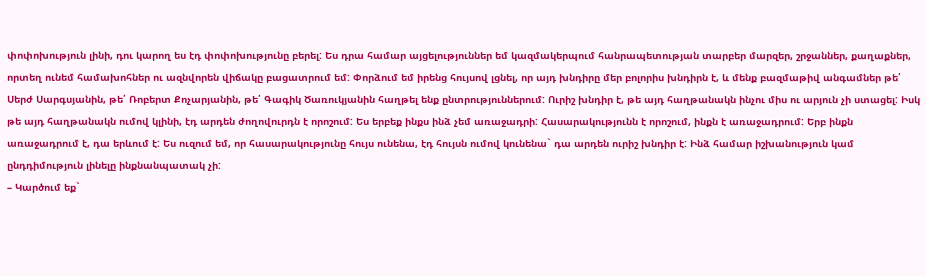փոփոխություն լինի, դու կարող ես էդ փոփոխությունը բերել: Ես դրա համար այցելություններ եմ կազմակերպում հանրապետության տարբեր մարզեր, շրջաններ, քաղաքներ, որտեղ ունեմ համախոհներ ու ազնվորեն վիճակը բացատրում եմ: Փորձում եմ իրենց հույսով լցնել, որ այդ խնդիրը մեր բոլորիս խնդիրն է, և մենք բազմաթիվ անգամներ թե՛ Սերժ Սարգսյանին, թե՛ Ռոբերտ Քոչարյանին, թե՛ Գագիկ Ծառուկյանին հաղթել ենք ընտրություններում: Ուրիշ խնդիր է, թե այդ հաղթանակն ինչու միս ու արյուն չի ստացել: Իսկ թե այդ հաղթանակն ումով կլինի, էդ արդեն ժողովուրդն է որոշում: Ես երբեք ինքս ինձ չեմ առաջադրի: Հասարակությունն է որոշում, ինքն է առաջադրում: Երբ ինքն առաջադրում է, դա երևում է: Ես ուզում եմ, որ հասարակությունը հույս ունենա, էդ հույսն ումով կունենա` դա արդեն ուրիշ խնդիր է: Ինձ համար իշխանություն կամ ընդդիմություն լինելը ինքնանպատակ չի:
– Կարծում եք`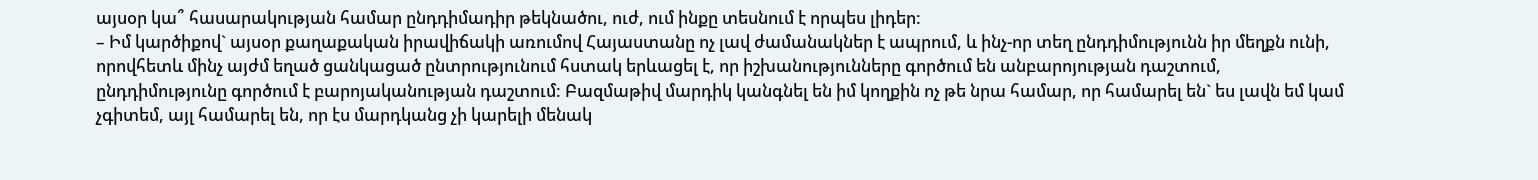այսօր կա՞ հասարակության համար ընդդիմադիր թեկնածու, ուժ, ում ինքը տեսնում է որպես լիդեր:
– Իմ կարծիքով` այսօր քաղաքական իրավիճակի առումով Հայաստանը ոչ լավ ժամանակներ է ապրում, և ինչ-որ տեղ ընդդիմությունն իր մեղքն ունի, որովհետև մինչ այժմ եղած ցանկացած ընտրությունում հստակ երևացել է, որ իշխանությունները գործում են անբարոյության դաշտում, ընդդիմությունը գործում է բարոյականության դաշտում: Բազմաթիվ մարդիկ կանգնել են իմ կողքին ոչ թե նրա համար, որ համարել են` ես լավն եմ կամ չգիտեմ, այլ համարել են, որ էս մարդկանց չի կարելի մենակ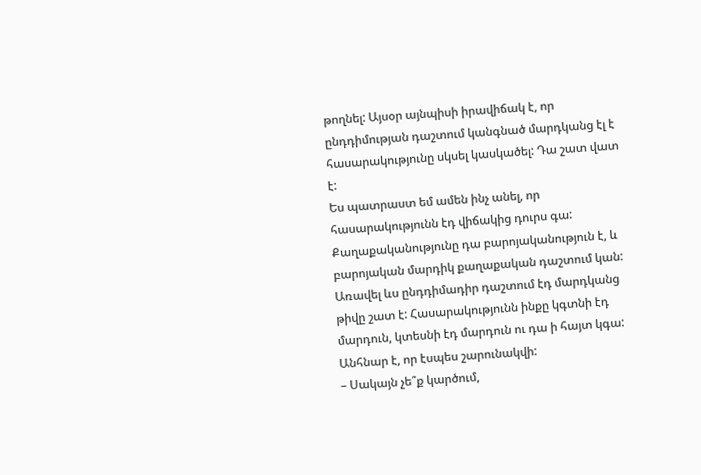թողնել: Այսօր այնպիսի իրավիճակ է, որ ընդդիմության դաշտում կանգնած մարդկանց էլ է հասարակությունը սկսել կասկածել: Դա շատ վատ է:
Ես պատրաստ եմ ամեն ինչ անել, որ հասարակությունն էդ վիճակից դուրս գա: Քաղաքականությունը դա բարոյականություն է, և բարոյական մարդիկ քաղաքական դաշտում կան: Առավել ևս ընդդիմադիր դաշտում էդ մարդկանց թիվը շատ է: Հասարակությունն ինքը կգտնի էդ մարդուն, կտեսնի էդ մարդուն ու դա ի հայտ կգա: Անհնար է, որ էսպես շարունակվի:
– Սակայն չե՞ք կարծում,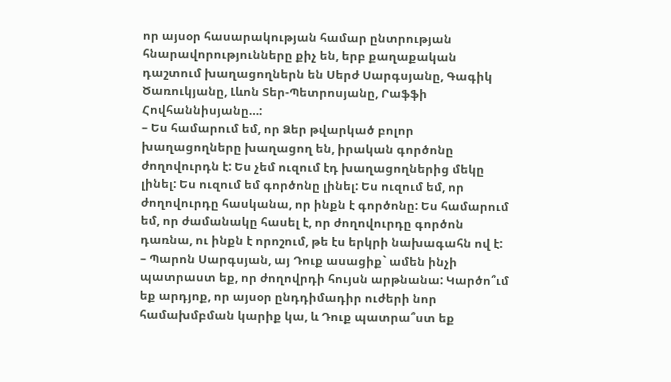որ այսօր հասարակության համար ընտրության հնարավորությունները քիչ են, երբ քաղաքական դաշտում խաղացողներն են Սերժ Սարգսյանը, Գագիկ Ծառուկյանը, Լևոն Տեր-Պետրոսյանը, Րաֆֆի Հովհաննիսյանը…:
– Ես համարում եմ, որ Ձեր թվարկած բոլոր խաղացողները խաղացող են, իրական գործոնը ժողովուրդն է: Ես չեմ ուզում էդ խաղացողներից մեկը լինել: Ես ուզում եմ գործոնը լինել: Ես ուզում եմ, որ ժողովուրդը հասկանա, որ ինքն է գործոնը: Ես համարում եմ, որ ժամանակը հասել է, որ ժողովուրդը գործոն դառնա, ու ինքն է որոշում, թե էս երկրի նախագահն ով է:
– Պարոն Սարգսյան, այ Դուք ասացիք` ամեն ինչի պատրաստ եք, որ ժողովրդի հույսն արթնանա: Կարծո՞ւմ եք արդյոք, որ այսօր ընդդիմադիր ուժերի նոր համախմբման կարիք կա, և Դուք պատրա՞ստ եք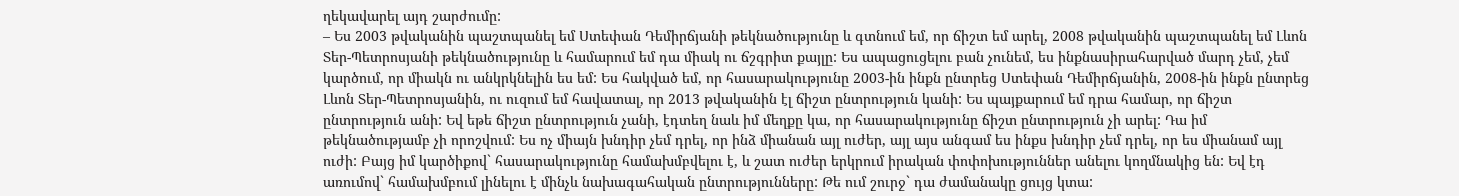ղեկավարել այդ շարժումը:
– Ես 2003 թվականին պաշտպանել եմ Ստեփան Դեմիրճյանի թեկնածությունը և գտնում եմ, որ ճիշտ եմ արել, 2008 թվականին պաշտպանել եմ Լևոն Տեր-Պետրոսյանի թեկնածությունը և համարում եմ դա միակ ու ճշգրիտ քայլը: Ես ապացուցելու բան չունեմ, ես ինքնասիրահարված մարդ չեմ, չեմ կարծում, որ միակն ու անկրկնելին ես եմ: Ես հակված եմ, որ հասարակությունը 2003-ին ինքն ընտրեց Ստեփան Դեմիրճյանին, 2008-ին ինքն ընտրեց Լևոն Տեր-Պետրոսյանին, ու ուզում եմ հավատալ, որ 2013 թվականին էլ ճիշտ ընտրություն կանի: Ես պայքարում եմ դրա համար, որ ճիշտ ընտրություն անի: Եվ եթե ճիշտ ընտրություն չանի, էդտեղ նաև իմ մեղքը կա, որ հասարակությունը ճիշտ ընտրություն չի արել: Դա իմ թեկնածությամբ չի որոշվում: Ես ոչ միայն խնդիր չեմ դրել, որ ինձ միանան այլ ուժեր, այլ այս անգամ ես ինքս խնդիր չեմ դրել, որ ես միանամ այլ ուժի: Բայց իմ կարծիքով` հասարակությունը համախմբվելու է, և շատ ուժեր երկրում իրական փոփոխություններ անելու կողմնակից են: Եվ էդ առումով` համախմբում լինելու է մինչև նախագահական ընտրությունները: Թե ում շուրջ` դա ժամանակը ցույց կտա: